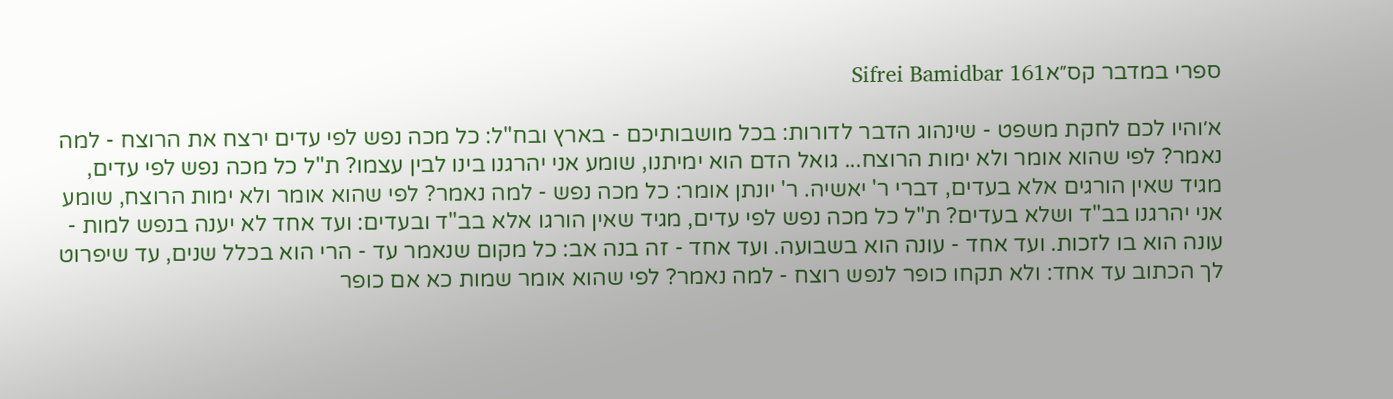ספרי במדבר קס״אSifrei Bamidbar 161

א׳והיו לכם לחקת משפט - שינהוג הדבר לדורות: בכל מושבותיכם - בארץ ובח"ל: כל מכה נפש לפי עדים ירצח את הרוצח - למה נאמר? לפי שהוא אומר ולא ימות הרוצח... גואל הדם הוא ימיתנו, שומע אני יהרגנו בינו לבין עצמו? ת"ל כל מכה נפש לפי עדים, מגיד שאין הורגים אלא בעדים, דברי ר' יאשיה. ר' יונתן אומר: כל מכה נפש - למה נאמר? לפי שהוא אומר ולא ימות הרוצח, שומע אני יהרגנו בב"ד ושלא בעדים? ת"ל כל מכה נפש לפי עדים, מגיד שאין הורגו אלא בב"ד ובעדים: ועד אחד לא יענה בנפש למות - עונה הוא בו לזכות. ועד אחד - עונה הוא בשבועה. ועד אחד - זה בנה אב: כל מקום שנאמר עד - הרי הוא בכלל שנים, עד שיפרוט לך הכתוב עד אחד: ולא תקחו כופר לנפש רוצח - למה נאמר? לפי שהוא אומר שמות כא אם כופר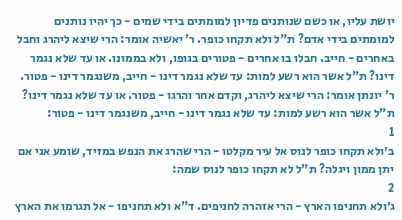יושת עליו, או כשם שנותנים פדיון למומתים בידי שמים - כך יהיו נותנים למומתים בידי אדם? ת"ל ולא תקחו כופר. ר' יאשיה אומר: הרי שיצא ליהרג וחבל באחרים - חייב. חבלו בו אחרים - פטורים בגופו, ולא בממונו. או עד שלא נגמר דינו? ת"ל אשר הוא רשע למות: עד שלא נגמר דינו - חייב, משנגמר דינו - פטור. ר' יונתן אומר: הרי שיצא ליהרג, וקדם אחר והרגו - פטור. או עד שלא נגמר דינו? ת"ל אשר הוא רשע למות: עד שלא נגמר דינו - חייב, משנגמר דינו - פטור:
1
ב׳ולא תקחו כופר לנוס אל עיר מקלטו - הרי שהרג את הנפש במזיד, שומע אני אם יתן ממון ויגלה? ת"ל לא תקחו כופר לנוס שמה:
2
ג׳ולא תחניפו הארץ - הרי אזהרה לחניפים. ד"א ולא תחניפו - אל תגרמו את הארץ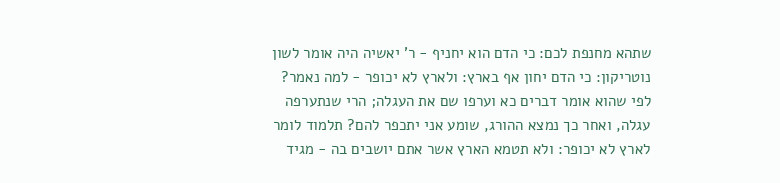שתהא מחנפת לכם: כי הדם הוא יחניף - ר' יאשיה היה אומר לשון נוטריקון: כי הדם יחון אף בארץ: ולארץ לא יכופר - למה נאמר? לפי שהוא אומר דברים כא וערפו שם את העגלה; הרי שנתערפה עגלה, ואחר כך נמצא ההורג, שומע אני יתכפר להם? תלמוד לומר לארץ לא יכופר: ולא תטמא הארץ אשר אתם יושבים בה - מגיד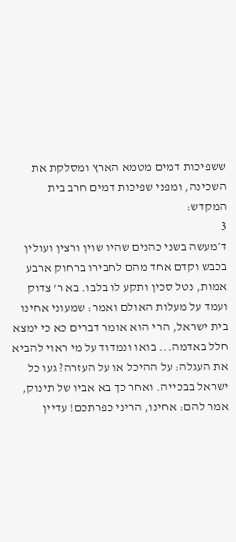ששפיכות דמים מטמא הארץ ומסלקת את השכינה, ומפני שפיכות דמים חרב בית המקדש:
3
ד׳מעשה בשני כהנים שהיו שוין ורצין ועולין בכבש וקדם אחד מהם לחבירו ברחוק ארבע אמות, נטל סכין ותקע לו בלבו. בא ר' צדוק ועמד על מעלות האולם ואמר: שמעוני אחינו בית ישראל, הרי הוא אומר דברים כא כי ימצא חלל באדמה... בואו ונמדוד על מי ראוי להביא את העגלה: על ההיכל או על העזרה? געו כל ישראל בבכייה. ואחר כך בא אביו של תינוק, אמר להם: אחינו, הריני כפרתכם! עדיין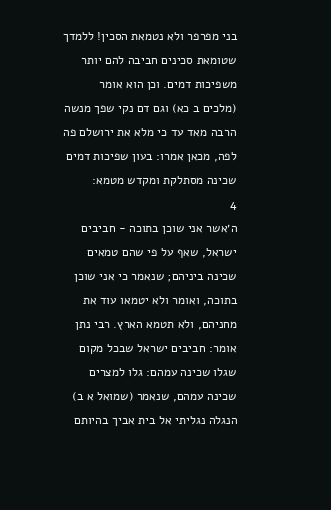בני מפרפר ולא נטמאת הסכין! ללמדך שטומאת סכינים חביבה להם יותר משפיכות דמים. וכן הוא אומר (מלכים ב כא) וגם דם נקי שפך מנשה הרבה מאד עד כי מלא את ירושלם פה לפה, מכאן אמרו: בעון שפיכות דמים שכינה מסתלקת ומקדש מטמא:
4
ה׳אשר אני שוכן בתוכה - חביבים ישראל, שאף על פי שהם טמאים שכינה ביניהם; שנאמר כי אני שוכן בתוכה, ואומר ולא יטמאו עוד את מחניהם, ולא תטמא הארץ. רבי נתן אומר: חביבים ישראל שבכל מקום שגלו שכינה עמהם: גלו למצרים שכינה עמהם, שנאמר (שמואל א ב) הנגלה נגליתי אל בית אביך בהיותם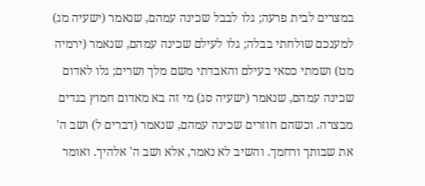במצרים לבית פרעה; גלו לבבל שכינה עמהם, שנאמר (ישעיה מג) למענכם שולחתי בבלה; גלו לעילם שכינה עמהם, שנאמר (ירמיה מט) ושמתי כסאי בעילם והאבדתי משם מלך ושרים; גלו לאדום שכינה עמהם, שנאמר (ישעיה סג) מי זה בא מאדום חמוץ בגדים מבצרה. וכשהם חוזרים שכינה עמהם, שנאמר (דברים ל) ושב ה' את שבותך ורחמך. והשיב לא נאמר, אלא ושב ה' אלהיך. ואומר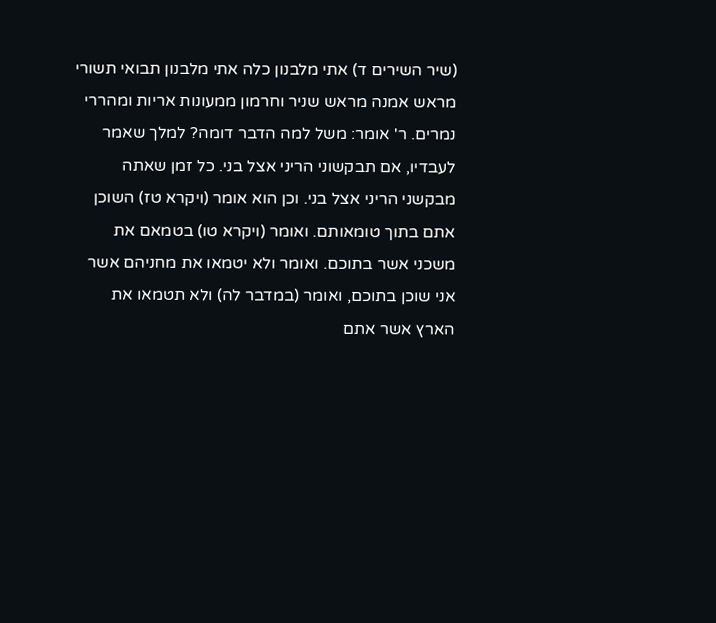(שיר השירים ד) אתי מלבנון כלה אתי מלבנון תבואי תשורי מראש אמנה מראש שניר וחרמון ממעונות אריות ומהררי נמרים. ר' אומר: משל למה הדבר דומה? למלך שאמר לעבדיו, אם תבקשוני הריני אצל בני. כל זמן שאתה מבקשני הריני אצל בני. וכן הוא אומר (ויקרא טז) השוכן אתם בתוך טומאותם. ואומר (ויקרא טו) בטמאם את משכני אשר בתוכם. ואומר ולא יטמאו את מחניהם אשר אני שוכן בתוכם, ואומר (במדבר לה) ולא תטמאו את הארץ אשר אתם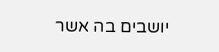יושבים בה אשר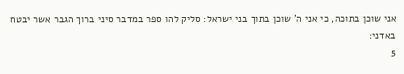אני שוכן בתוכה, כי אני ה' שוכן בתוך בני ישראל: סליק להו ספר במדבר סיני ברוך הגבר אשר יבטח באדני:
5